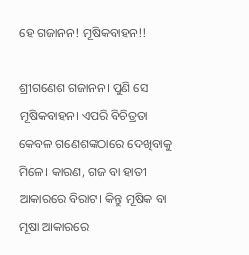ହେ ଗଜାନନ! ମୂଷିକବାହନ!!

ଶ୍ରୀଗଣେଶ ଗଜାନନ। ପୁଣି ସେ ମୂଷିକବାହନ। ଏପରି ବିଚିତ୍ରତା କେବଳ ଗଣେଶଙ୍କଠାରେ ଦେଖିବାକୁ ମିଳେ। କାରଣ, ଗଜ ବା ହାତୀ ଆକାରରେ ବିରାଟ। କିନ୍ତୁ ମୂଷିକ ବା ମୂଷା ଆକାରରେ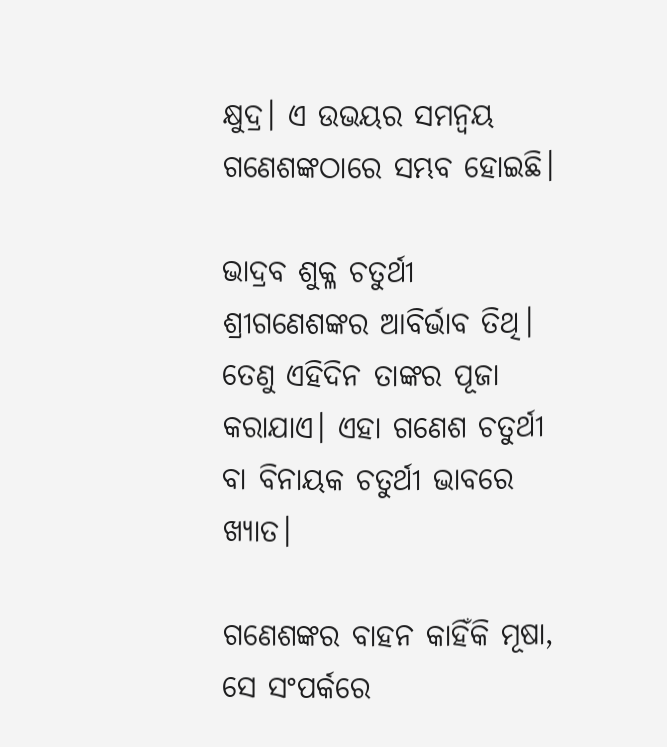କ୍ଷୁଦ୍ର। ଏ ଉଭୟର ସମନ୍ୱୟ ଗଣେଶଙ୍କଠାରେ ସମ୍ଭବ ହୋଇଛି।

ଭାଦ୍ରବ ଶୁକ୍ଳ ଚତୁର୍ଥୀ ଶ୍ରୀଗଣେଶଙ୍କର ଆବିର୍ଭାବ ତିଥି। ତେଣୁ ଏହିଦିନ ତାଙ୍କର ପୂଜା କରାଯାଏ। ଏହା ଗଣେଶ ଚତୁର୍ଥୀ ବା ବିନାୟକ ଚତୁର୍ଥୀ ଭାବରେ ଖ୍ୟାତ।

ଗଣେଶଙ୍କର ବାହନ କାହିଁକି ମୂଷା, ସେ ସଂପର୍କରେ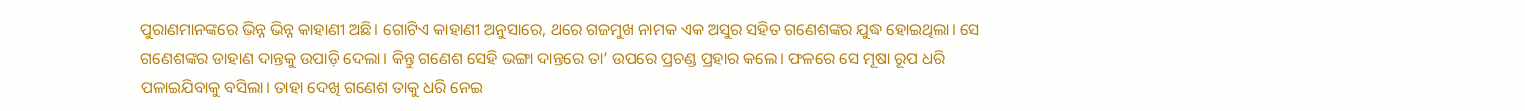ପୁରାଣମାନଙ୍କରେ ଭିନ୍ନ ଭିନ୍ନ କାହାଣୀ ଅଛି। ଗୋଟିଏ କାହାଣୀ ଅନୁସାରେ, ଥରେ ଗଜମୁଖ ନାମକ ଏକ ଅସୁର ସହିତ ଗଣେଶଙ୍କର ଯୁଦ୍ଧ ହୋଇଥିଲା। ସେ ଗଣେଶଙ୍କର ଡାହାଣ ଦାନ୍ତକୁ ଉପାଡ଼ି ଦେଲା। କିନ୍ତୁ ଗଣେଶ ସେହି ଭଙ୍ଗା ଦାନ୍ତରେ ତା’ ଉପରେ ପ୍ରଚଣ୍ଡ ପ୍ରହାର କଲେ। ଫଳରେ ସେ ମୂଷା ରୂପ ଧରି ପଳାଇଯିବାକୁ ବସିଲା। ତାହା ଦେଖି ଗଣେଶ ତାକୁ ଧରି ନେଇ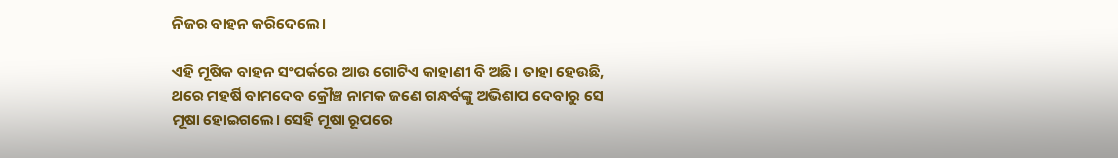ନିଜର ବାହନ କରିଦେଲେ।

ଏହି ମୂଷିକ ବାହନ ସଂପର୍କରେ ଆଉ ଗୋଟିଏ କାହାଣୀ ବି ଅଛି। ତାହା ହେଉଛି, ଥରେ ମହର୍ଷି ବାମଦେବ କ୍ରୌଞ୍ଚ ନାମକ ଜଣେ ଗନ୍ଧର୍ବଙ୍କୁ ଅଭିଶାପ ଦେବାରୁ ସେ ମୂଷା ହୋଇଗଲେ। ସେହି ମୂଷା ରୂପରେ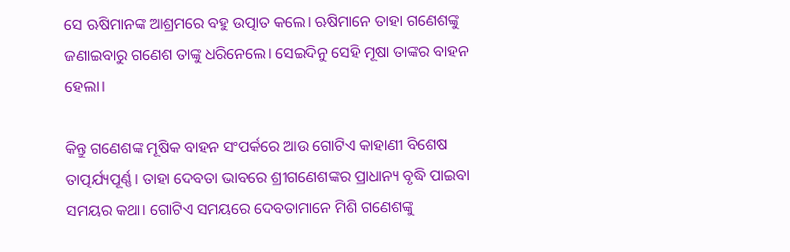ସେ ଋଷିମାନଙ୍କ ଆଶ୍ରମରେ ବହୁ ଉତ୍ପାତ କଲେ। ଋଷିମାନେ ତାହା ଗଣେଶଙ୍କୁ ଜଣାଇବାରୁ ଗଣେଶ ତାଙ୍କୁ ଧରିନେଲେ। ସେଇଦିନୁ ସେହି ମୂଷା ତାଙ୍କର ବାହନ ହେଲା।

କିନ୍ତୁ ଗଣେଶଙ୍କ ମୂଷିକ ବାହନ ସଂପର୍କରେ ଆଉ ଗୋଟିଏ କାହାଣୀ ବିଶେଷ ତାତ୍ପର୍ଯ୍ୟପୂର୍ଣ୍ଣ। ତାହା ଦେବତା ଭାବରେ ଶ୍ରୀଗଣେଶଙ୍କର ପ୍ରାଧାନ୍ୟ ବୃଦ୍ଧି ପାଇବା ସମୟର କଥା। ଗୋଟିଏ ସମୟରେ ଦେବତାମାନେ ମିଶି ଗଣେଶଙ୍କୁ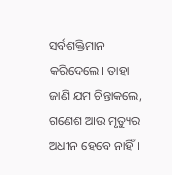ସର୍ବଶକ୍ତିମାନ କରିଦେଲେ। ତାହା ଜାଣି ଯମ ଚିନ୍ତାକଲେ, ଗଣେଶ ଆଉ ମୃତ୍ୟୁର ଅଧୀନ ହେବେ ନାହିଁ।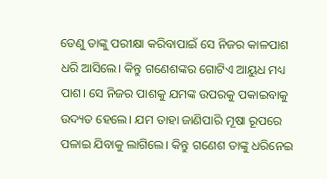ତେଣୁ ତାଙ୍କୁ ପରୀକ୍ଷା କରିବାପାଇଁ ସେ ନିଜର କାଳପାଶ ଧରି ଆସିଲେ। କିନ୍ତୁ ଗଣେଶଙ୍କର ଗୋଟିଏ ଆୟୁଧ ମଧ୍ୟ ପାଶ। ସେ ନିଜର ପାଶକୁ ଯମଙ୍କ ଉପରକୁ ପକାଇବାକୁ ଉଦ୍ୟତ ହେଲେ। ଯମ ତାହା ଜାଣିପାରି ମୂଷା ରୂପରେ ପଳାଇ ଯିବାକୁ ଲାଗିଲେ। କିନ୍ତୁ ଗଣେଶ ତାଙ୍କୁ ଧରିନେଇ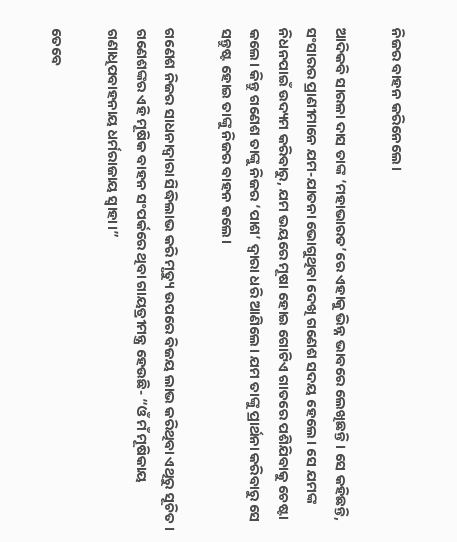ନିଜର ବାହନ କରିନେଲେ।

ଆଦିକବି ସାରଳା ଦାସ ତାଙ୍କ ‘ମହାଭାରତ’ରେ ଏହାକୁ ଭିନ୍ନ ଭାବରେ ଲେଖିଛନ୍ତି। ସେ କହିଛନ୍ତି, ସଂସାରର ପ୍ରାଣୀମାନେ ଯମ-ଯାତନା ଭୋଗୁଥିବା ଦେଖି ଗଣେଶ ସଦୟ ହେଲେ। ସେ ଯମଙ୍କ ନିଧନପାଇଁ ଉଦ୍ୟମ କରିବାରୁ, ଯମ ଭୟରେ ମୂଷା ହୋଇ ଗୋଟିଏ ଗାତରେ ପଶିଯିବାକୁ ଚେଷ୍ଟା କଲେ। କିନ୍ତୁ ଗଣେଶ ତାଙ୍କୁ ନିଜର ‘ପାଶ’ ଦ୍ୱାରା ଧରି ଆଣିଲେ। ଯମ ତାଙ୍କୁ ପ୍ରାର୍ଥନା କରିବାରୁ ସେ ସନ୍ତୁଷ୍ଟ ହୋଇ ତାଙ୍କୁ ନିଜର ବାହନ କଲେ।

ଗଣେଶ ନିଜର ସାଧନାଦ୍ୱାରା ସିଦ୍ଧିଲାଭ କରି ମୃତ୍ୟୁ ଉପରେ ବିଜୟ ଲାଭ କରିଥିବା ଏଥିରୁ ସୂଚିତ। ଗଣେଶଙ୍କର ଏହି ମୂଷିକ ବାହନ ସଂପର୍କରେ ଥିବା ଗାୟତ୍ରୀମନ୍ତ୍ର ହେଉଛି- “ଓଁ ମଁ ମୂଷିକାୟ ଗଣାଧିପବାହନାୟ ଧର୍ମରାଜାୟ ସ୍ୱାହା।”

ତେବେ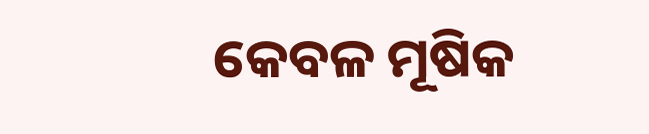କେବଳ ମୂଷିକ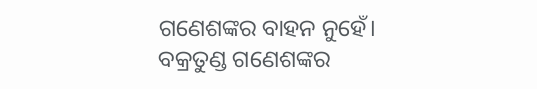ଗଣେଶଙ୍କର ବାହନ ନୁହେଁ। ବକ୍ରତୁଣ୍ଡ ଗଣେଶଙ୍କର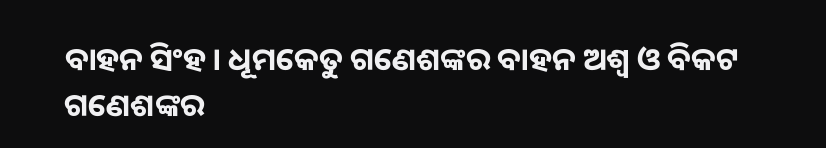ବାହନ ସିଂହ। ଧୂମକେତୁ ଗଣେଶଙ୍କର ବାହନ ଅଶ୍ୱ ଓ ବିକଟ ଗଣେଶଙ୍କର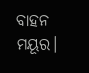ବାହନ ମୟୂର।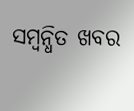ସମ୍ବନ୍ଧିତ ଖବର